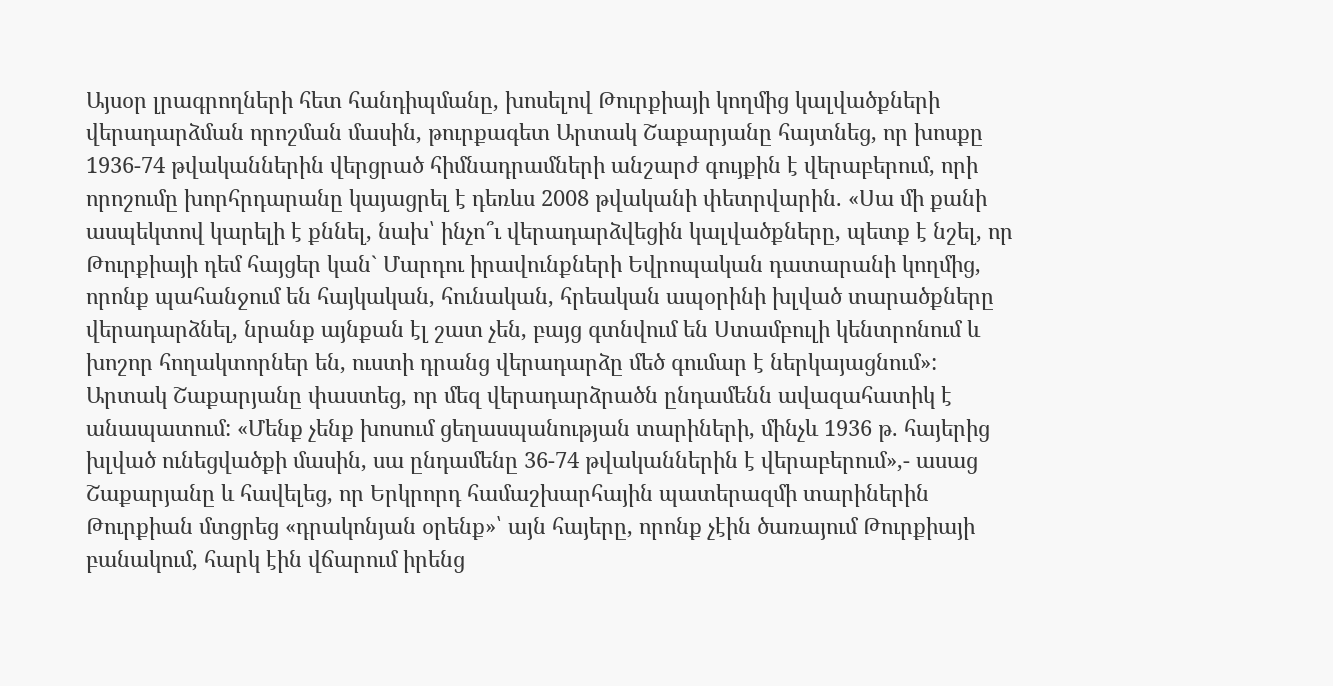Այսօր լրագրողների հետ հանդիպմանը, խոսելով Թուրքիայի կողմից կալվածքների վերադարձման որոշման մասին, թուրքագետ Արտակ Շաքարյանը հայտնեց, որ խոսքը 1936-74 թվականներին վերցրած հիմնադրամների անշարժ գույքին է վերաբերում, որի որոշումը խորհրդարանը կայացրել է դեռևս 2008 թվականի փետրվարին. «Սա մի քանի ասպեկտով կարելի է քննել, նախ՝ ինչո՞ւ վերադարձվեցին կալվածքները, պետք է նշել, որ Թուրքիայի դեմ հայցեր կան` Մարդու իրավունքների Եվրոպական դատարանի կողմից, որոնք պահանջում են հայկական, հունական, հրեական ապօրինի խլված տարածքները վերադարձնել, նրանք այնքան էլ շատ չեն, բայց գտնվում են Ստամբուլի կենտրոնում և խոշոր հողակտորներ են, ուստի դրանց վերադարձը մեծ գումար է ներկայացնում»:
Արտակ Շաքարյանը փաստեց, որ մեզ վերադարձրածն ընդամենն ավազահատիկ է անապատում: «Մենք չենք խոսում ցեղասպանության տարիների, մինչև 1936 թ. հայերից խլված ունեցվածքի մասին, սա ընդամենը 36-74 թվականներին է վերաբերում»,- ասաց Շաքարյանը և հավելեց, որ Երկրորդ համաշխարհային պատերազմի տարիներին Թուրքիան մտցրեց «դրակոնյան օրենք»՝ այն հայերը, որոնք չէին ծառայում Թուրքիայի բանակում, հարկ էին վճարում իրենց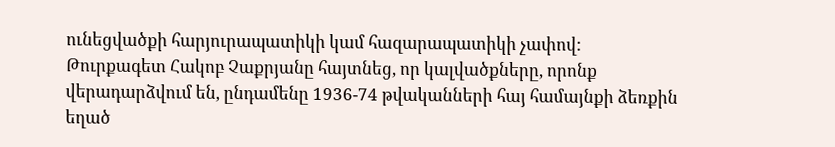ունեցվածքի հարյուրապատիկի կամ հազարապատիկի չափով:
Թուրքագետ Հակոբ Չաքրյանը հայտնեց, որ կալվածքները, որոնք վերադարձվում են, ընդամենը 1936-74 թվականների հայ համայնքի ձեռքին եղած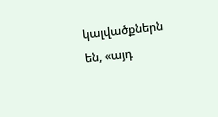կալվածքներն են, «այդ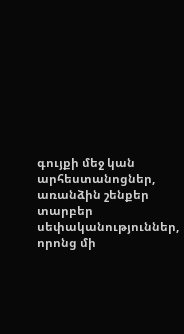գույքի մեջ կան արհեստանոցներ, առանձին շենքեր տարբեր սեփականություններ, որոնց մի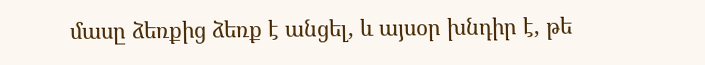մասը ձեռքից ձեռք է անցել, և այսօր խնդիր է, թե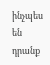ինչպես են դրանք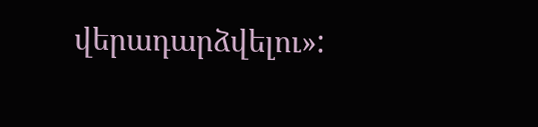վերադարձվելու»: